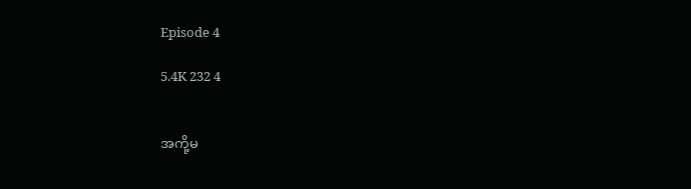Episode 4

5.4K 232 4


အကို့မ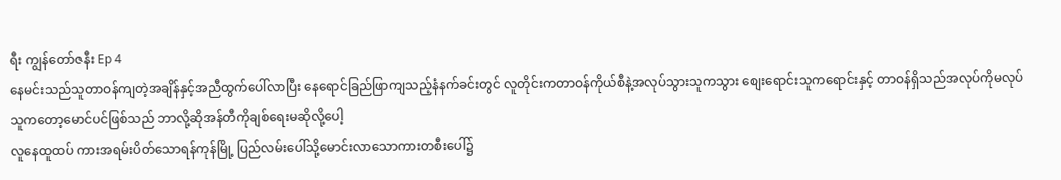ရီး ကျွန်တော်ဇနီး Ep 4
နေမင်းသည်သူတာဝန်ကျတဲ့အချိန်နှင့်အညီထွက်ပေါ်လာပြီး နေရောင်ခြည်ဖြာကျသည့်နံနက်ခင်းတွင် လူတိုင်းကတာဝန်ကိုယ်စီနဲ့အလုပ်သွားသူကသွား စျေးရောင်းသူကရောင်းနှင့် တာဝန်ရှိသည်အလုပ်ကိုမလုပ်သူကတော့မောင်ပင်ဖြစ်သည် ဘာလို့ဆိုအန်တီကိုချစ်ရေးမဆိုလို့ပေါ့
လူနေထူထပ် ကားအရမ်းပိတ်သောရန်ကုန်မြို့ ပြည်လမ်းပေါ်သို့မောင်းလာသောကားတစီးပေါ်၌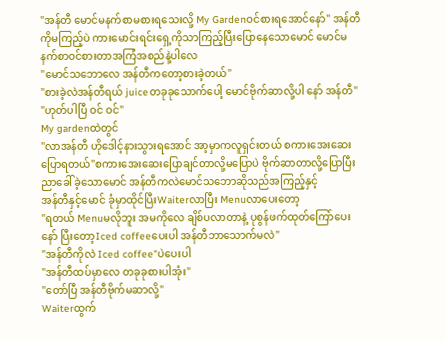"အန်တီ မောင်မနက်စာမစားရသေးလို့ My Gardenဝင်စားရအောင်နော်" အန်တီကိုမကြည့်ပဲ ကားမောင်းရင်းရှေ့ကိုသာကြည့်ပြီးပြောနေသောမောင် မောင်မနက်စာဝင်စားတာအကြံအစည်နဲ့ပါလေ
"မောင်သဘောလေ အန်တီကတော့စားခဲ့တယ်"
"စားခဲ့လဲအန်တီရယ် juiceတခုခုသောက်ပေါ့ မောင်ဗိုက်ဆာလို့ပါ နော် အန်တီ"
"ဟုတ်ပါပြီ ဝင် ဝင်"
My gardenထဲတွင်
"လာအန်တီ ဟိုဒေါင့်နားသွားရအောင် အာ့မှာကလူရှင်းတယ် စကားအေးဆေးပြောရတယ်"စကားအေးဆေးပြောချင်တာလို့မပြောပဲ ဗိုက်ဆာတာလို့ပြောပြီးညာခေါ်ခဲ့သောမောင် အန်တီကလဲမောင်သဘောဆိုသည်အကြည့်နှင့်
အန်တီနှင့်မောင် ခုံမှာထိုင်ပြီးWaiterလာပြီး Menuလာပေးတော့
"ရတယ် Menuမလိုဘူး အမကိုလေ ချိစ်ပလာတာနဲ့ ပုစွန်ဖက်ထုတ်ကြော်ပေးနော် ပြီးတော့Iced coffeeပေးပါ အန်တီဘာသောက်မလဲ"
"အန်တီကိုလဲ Iced coffee"ပဲပေးပါ
"အန်တီထပ်မှာလေ တခုခုစားပါအုံး"
"တော်ပြီ အန်တီဗိုက်မဆာလို့"
Waiterထွက်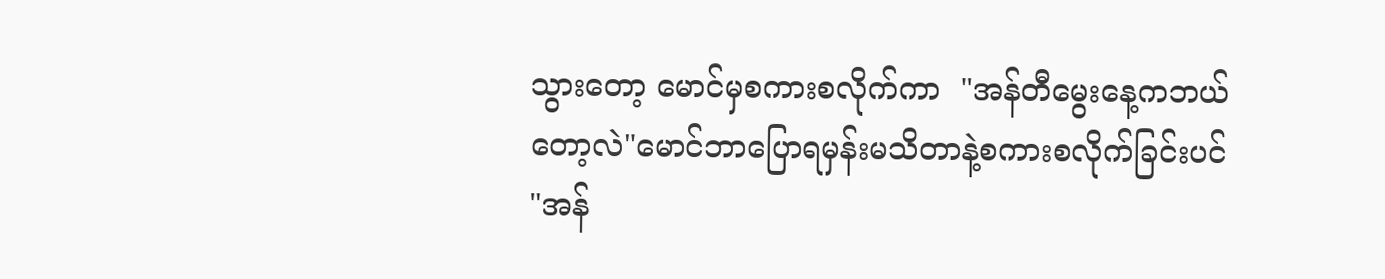သွားတော့ မောင်မှစကားစလိုက်ကာ  "အန်တီမွေးနေ့ကဘယ်တော့လဲ"မောင်ဘာပြောရမှန်းမသိတာနဲ့စကားစလိုက်ခြင်းပင်
"အန်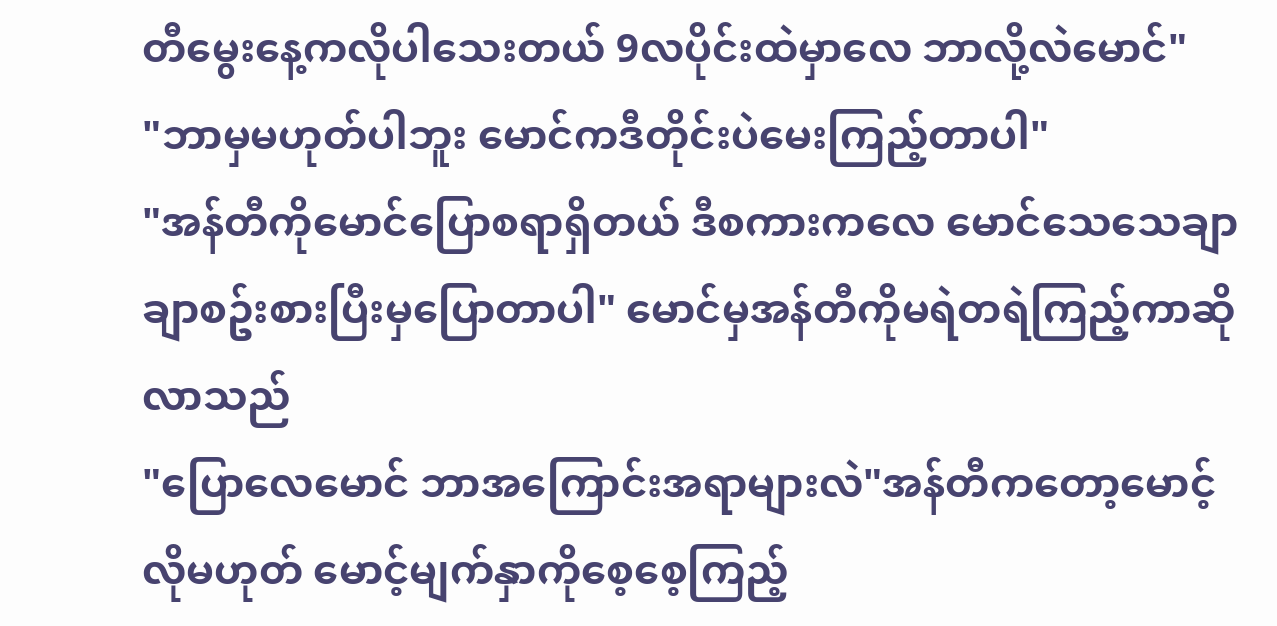တီမွေးနေ့ကလိုပါသေးတယ် 9လပိုင်းထဲမှာလေ ဘာလို့လဲမောင်"
"ဘာမှမဟုတ်ပါဘူး မောင်ကဒီတိုင်းပဲမေးကြည့်တာပါ"
"အန်တီကိုမောင်ပြောစရာရှိတယ် ဒီစကားကလေ မောင်သေသေချာချာစဥ်းစားပြီးမှပြောတာပါ" မောင်မှအန်တီကိုမရဲတရဲကြည့်ကာဆိုလာသည်
"ပြောလေမောင် ဘာအကြောင်းအရာများလဲ"အန်တီကတော့မောင့်လိုမဟုတ် မောင့်မျက်နှာကိုစေ့စေ့ကြည့်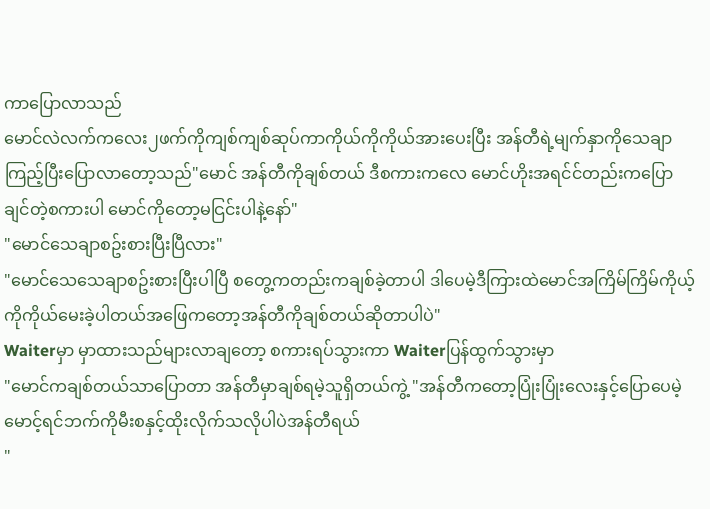ကာပြောလာသည်
မောင်လဲလက်ကလေး၂ဖက်ကိုကျစ်ကျစ်ဆုပ်ကာကိုယ်ကိုကိုယ်အားပေးပြီး အန်တီရဲ့မျက်နှာကိုသေချာကြည့်ပြီးပြောလာတော့သည်"မောင် အန်တီကိုချစ်တယ် ဒီစကားကလေ မောင်ဟိုးအရင်င်တည်းကပြောချင်တဲ့စကားပါ မောင်ကိုတော့မငြင်းပါနဲ့နော်"
"မောင်သေချာစဥ်းစားပြီးပြီလား"
"မောင်သေသေချာစဥ်းစားပြီးပါပြီ စတွေ့ကတည်းကချစ်ခဲ့တာပါ ဒါပေမဲ့ဒီကြားထဲမောင်အကြိမ်ကြိမ်ကိုယ့်ကိုကိုယ်မေးခဲ့ပါတယ်အဖြေကတော့အန်တီကိုချစ်တယ်ဆိုတာပါပဲ"
Waiterမှာ မှာထားသည်များလာချတော့ စကားရပ်သွားကာ Waiterပြန်ထွက်သွားမှာ
"မောင်ကချစ်တယ်သာပြောတာ အန်တီမှာချစ်ရမဲ့သူရှိတယ်ကွဲ့ "အန်တီကတော့ပြုံးပြုံးလေးနှင့်ပြောပေမဲ့ မောင့်ရင်ဘက်ကိုမီးစနှင့်ထိုးလိုက်သလိုပါပဲအန်တီရယ်
"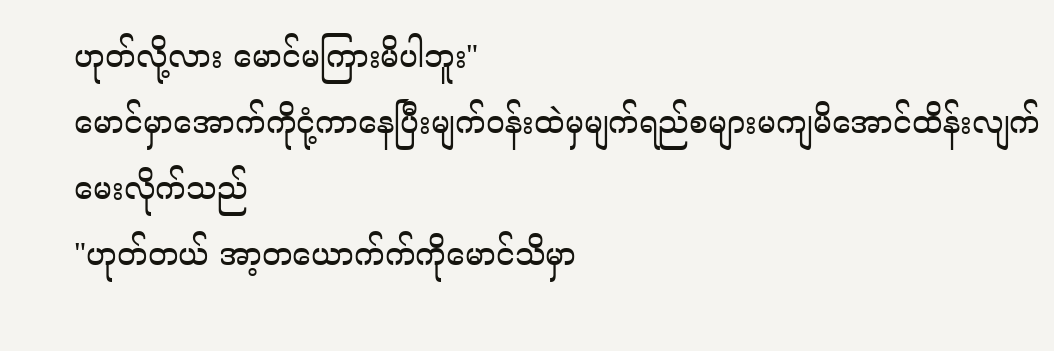ဟုတ်လို့လား မောင်မကြားမိပါဘူး"
မောင်မှာအောက်ကိုငုံ့ကာနေပြီးမျက်ဝန်းထဲမှမျက်ရည်စများမကျမိအောင်ထိန်းလျက်မေးလိုက်သည်
"ဟုတ်တယ် အာ့တယောက်က်ကိုမောင်သိမှာ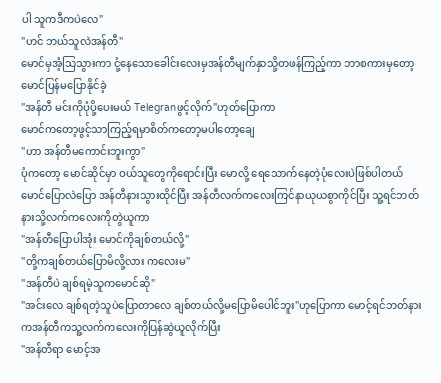ပါ သူကဒီကပဲလေ"
"ဟင် ဘယ်သူလဲအန်တီ"
မောင်မှအံ့သြသွားကာ ငုံ့နေသောခေါင်းလေးမှအန်တီမျက်နှာသို့တဖန်ကြည့်ကာ ဘာစကားမှတော့မောင်ပြန်မပြောနိုင်ခဲ့
"အန်တီ မင်းကိုပုံပို့ပေးမယ် Telegranဖွင့်လိုက်"ဟုတ်ပြောကာ
မောင်ကတော့ဖွင့်သာကြည့်ရမှာစိတ်ကတော့မပါတော့ချေ
"ဟာ အန်တီမကောင်းဘူးကွာ"
ပုံကတော့ မောင်ဆိုင်မှာ ဝယ်သူတွေကိုရောင်းပြီး မောလို့ ရေသောက်နေတဲ့ပုံလေးပဲဖြစ်ပါတယ်
မောင်ပြောလဲပြော အန်တီနားသွားထိုင်ပြီး အန်တီလက်ကလေးကြင်နာယုယစွာကိုင်ပြီး သူ့ရင်ဘတ်နားသို့လက်ကလေးကိုတွဲယူကာ
"အန်တီပြောပါအုံး မောင်ကိုချစ်တယ်လို့"
"တို့ကချစ်တယ်ပြောမိလို့လား ကလေးမ"
"အန်တီပဲ ချစ်ရမဲ့သူကမောင်ဆို"
"အင်းလေ ချစ်ရတဲ့သူပဲပြောတာလေ ချစ်တယ်လို့မပြောမိပေါင်ဘူး"ဟုပြောကာ မောင့်ရင်ဘတ်နားကအန်တီကသူ့လက်ကလေးကိုပြန်ဆွဲယူလိုက်ပြီး
"အန်တီရာ မောင့်အ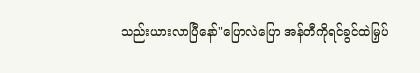သည်းယားလာပြီနော်"ပြောလဲပြော အန်တီကိုရင်ခွင်ထဲမြှပ်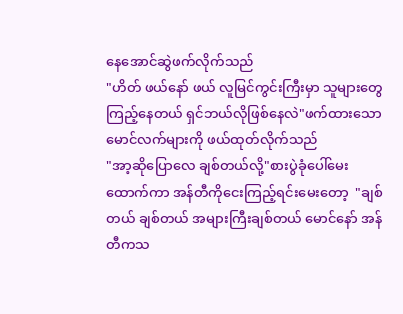နေအောင်ဆွဲဖက်လိုက်သည်
"ဟိတ် ဖယ်နော် ဖယ် လူမြင်ကွင်းကြီးမှာ သူများတွေကြည့်နေတယ် ရှင်ဘယ်လိုဖြစ်နေလဲ"ဖက်ထားသောမောင်လက်များကို ဖယ်ထုတ်လိုက်သည်
"အာ့ဆိုပြောလေ ချစ်တယ်လို့"စားပွဲခုံပေါ်မေးထောက်ကာ အန်တီကိုငေးကြည့်ရင်းမေးတော့  "ချစ်တယ် ချစ်တယ် အများကြီးချစ်တယ် မောင်နော် အန်တီကသ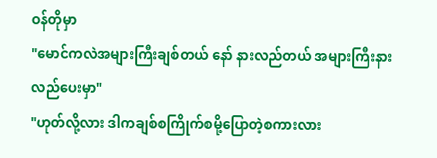ဝန်တိုမှာ
"မောင်ကလဲအများကြီးချစ်တယ် နော် နားလည်တယ် အများကြီးနားလည်ပေးမှာ"
"ဟုတ်လို့လား ဒါကချစ်စကြိုက်စမို့ပြောတဲ့စကားလား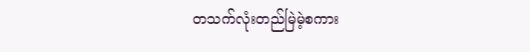တသက်လုံးတည်မြဲမဲ့စကား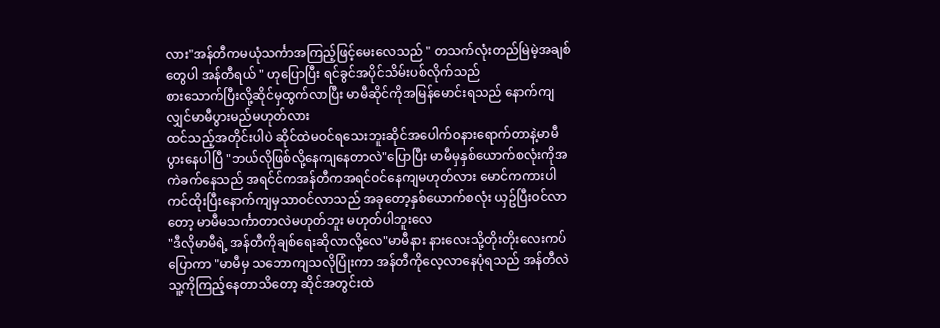လား"အန်တီကမယုံသင်္ကာအကြည့်ဖြင့်မေးလေသည် " တသက်လုံးတည်မြဲမဲ့အချစ်တွေပါ အန်တီရယ် " ဟုပြောပြီး ရင်ခွင်အပိုင်သိမ်းပစ်လိုက်သည်
စားသောက်ပြီးလို့ဆိုင်မှထွက်လာပြီး မာမီဆိုင်ကိုအမြန်မောင်းရသည် နောက်ကျလျှင်မာမီပွားမည်မဟုတ်လား
ထင်သည့်အတိုင်းပါပဲ ဆိုင်ထဲမဝင်ရသေးဘူးဆိုင်အပေါက်ဝနားရောက်တာနဲ့မာမီပွားနေပါပြီ "ဘယ်လိုဖြစ်လို့နေကျနေတာလဲ"ပြောပြီး မာမီမှနှစ်ယောက်စလုံးကိုအကဲခက်နေသည် အရင်င်ကအန်တီကအရင်ဝင်နေကျမဟုတ်လား မောင်ကကားပါကင်ထိုးပြီးနောက်ကျမှသာဝင်လာသည် အခုတော့နှစ်ယောက်စလုံး ယှဥ်ပြီးဝင်လာတော့ မာမီမသင်္ကာတာလဲမဟုတ်ဘူး မဟုတ်ပါဘူးလေ
"ဒီလိုမာမီရဲ့ အန်တီကိုချစ်ရေးဆိုလာလို့လေ"မာမီနား နားလေးသို့တိုးတိုးလေးကပ်ပြောကာ "မာမီမှ သဘောကျသလိုပြုံးကာ အန်တီကိုလေ့လာနေပုံရသည် အန်တီလဲသူ့ကိုကြည့်နေတာသိတော့ ဆိုင်အတွင်းထဲ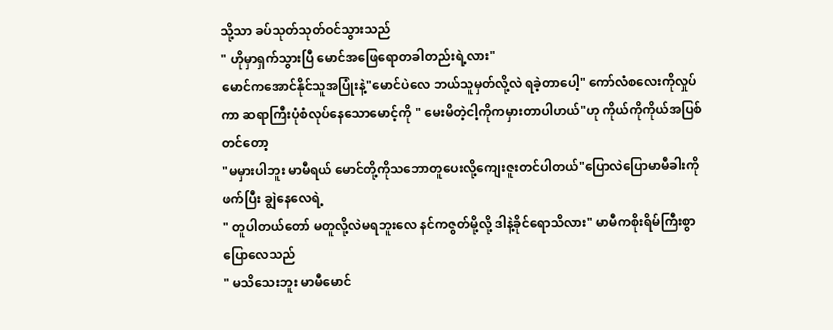သို့သာ ခပ်သုတ်သုတ်ဝင်သွားသည်
" ဟိုမှာရှက်သွားပြီ မောင်အဖြေရောတခါတည်းရဲ့လား"
မောင်ကအောင်နိုင်သူအပြုံးနဲ့"မောင်ပဲလေ ဘယ်သူမှတ်လို့လဲ ရခဲ့တာပေါ့" ကော်လံစလေးကိုလှုပ်ကာ ဆရာကြီးပုံစံလုပ်နေသောမောင့်ကို " မေးမိတဲ့ငါ့ကိုကမှားတာပါဟယ်"ဟု ကိုယ်ကိုကိုယ်အပြစ်တင်တော့
"မမှားပါဘူး မာမီရယ် မောင်တို့ကိုသဘောတူပေးလို့ကျေးဇူးတင်ပါတယ်"ပြောလဲပြောမာမီခါးကိုဖက်ပြီး ချွဲနေလေရဲ့
" တူပါတယ်တော် မတူလို့လဲမရဘူးလေ နင်ကဇွတ်မို့လို့ ဒါနဲ့ခိုင်ရောသိလား" မာမီကစိုးရိမ်ကြီးစွာပြောလေသည်
" မသိသေးဘူး မာမီမောင်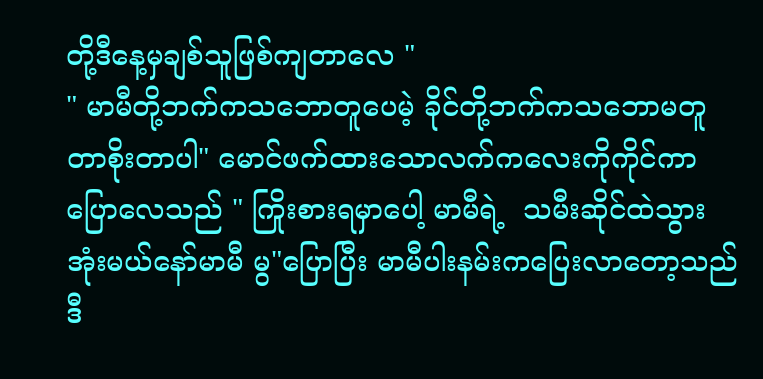တို့ဒီနေ့မှချစ်သူဖြစ်ကျတာလေ "
" မာမီတို့ဘက်ကသဘောတူပေမဲ့ ခိုင်တို့ဘက်ကသဘောမတူတာစိုးတာပါ" မောင်ဖက်ထားသောလက်ကလေးကိုကိုင်ကာပြောလေသည် " ကြိုးစားရမှာပေါ့ မာမီရဲ့  သမီးဆိုင်ထဲသွားအုံးမယ်နော်မာမီ မွ"ပြောပြီး မာမီပါးနမ်းကပြေးလာတော့သည် ဒီ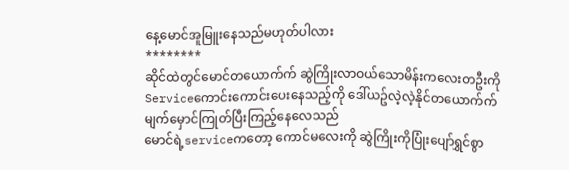နေ့မောင်အူမြူးနေသည်မဟုတ်ပါလား
********
ဆိုင်ထဲတွင်မောင်တယောက်က် ဆွဲကြိုးလာဝယ်သောမိန်းကလေးတဦးကိုServiceကောင်းကောင်းပေးနေသည့်ကို ဒေါ်ယဥ်လဲ့လဲ့နိုင်တယောက်က်မျက်မှောင်ကြုတ်ပြီးကြည့်နေလေသည်
မောင်ရဲ့serviceကတော့ ကောင်မလေးကို ဆွဲကြိုးကိုပြုံးပျော်ရွှင်စွာ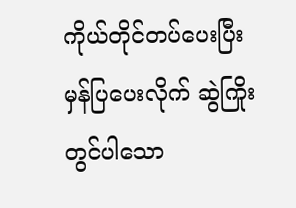ကိုယ်တိုင်တပ်ပေးပြီး မှန်ပြပေးလိုက် ဆွဲကြိုးတွင်ပါသော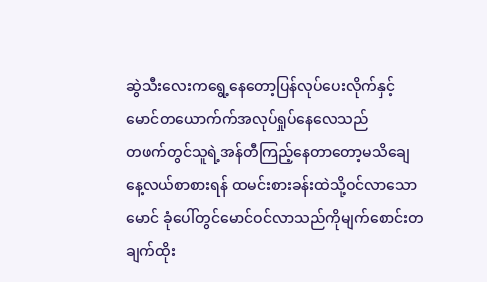ဆွဲသီးလေးကရွေ့နေတော့ပြန်လုပ်ပေးလိုက်နှင့် မောင်တယောက်က်အလုပ်ရှုပ်နေလေသည်
တဖက်တွင်သူရဲ့အန်တီကြည့်နေတာတော့မသိချေ
နေ့လယ်စာစားရန် ထမင်းစားခန်းထဲသို့ဝင်လာသောမောင် ခုံပေါ်တွင်မောင်ဝင်လာသည်ကိုမျက်စောင်းတချက်ထိုး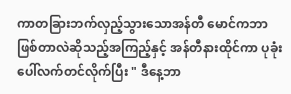ကာတခြားဘက်လှည့်သွားသောအန်တီ မောင်ကဘာဖြစ်တာလဲဆိုသည့်အကြည့်နှင့် အန်တီနားထိုင်ကာ ပုခုံးပေါ်လက်တင်လိုက်ပြီး " ဒီနေ့ဘာ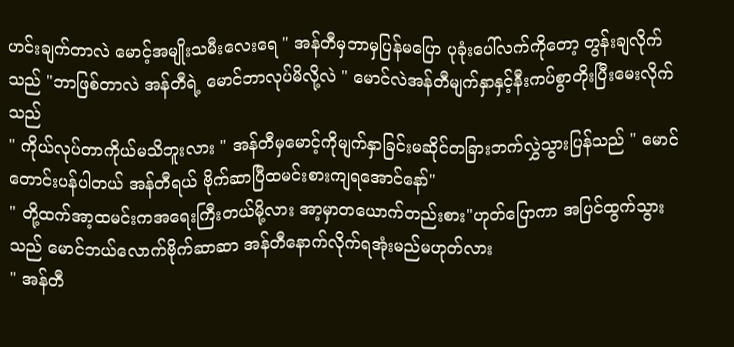ဟင်းချက်တာလဲ မောင့်အမျိုးသမီးလေးရေ " အန်တီမှဘာမှပြန်မပြော ပုခုံးပေါ်လက်ကိုတော့ တွန်းချလိုက်သည် "ဘာဖြစ်တာလဲ အန်တီရဲ့ မောင်ဘာလုပ်မိလို့လဲ " မောင်လဲအန်တီမျက်နှာနှင့်နီးကပ်စွာတိုးပြီးမေးလိုက်သည်
" ကိုယ်လုပ်တာကိုယ်မသိဘူးလား " အန်တီမှမောင့်ကိုမျက်နှာခြင်းမဆိုင်တခြားဘက်လွှဲသွားပြန်သည် " မောင်တောင်းပန်ပါတယ် အန်တီရယ် ဗိုက်ဆာပြီထမင်းစားကျရအောင်နော်"
" တို့ထက်အာ့ထမင်းကအရေးကြီးတယ်မို့လား အာ့မှာတယောက်တည်းစား"ဟုတ်ပြောကာ အပြင်ထွက်သွားသည် မောင်ဘယ်လောက်ဗိုက်ဆာဆာ အန်တီနောက်လိုက်ရအုံးမည်မဟုတ်လား
" အန်တီ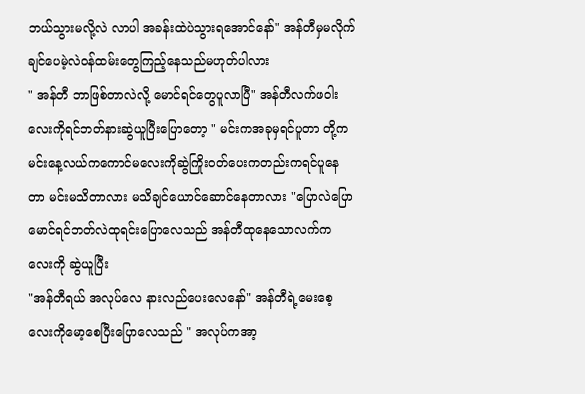ဘယ်သွားမလို့လဲ လာပါ အခန်းထဲပဲသွားရအောင်နော်" အန်တီမှမလိုက်ချင်ပေမဲ့လဲဝန်ထမ်းတွေကြည့်နေသည်မဟုတ်ပါလား
" အန်တီ ဘာဖြစ်တာလဲလို့ မောင်ရင်တွေပူလာပြီ" အန်တီလက်ဖဝါးလေးကိုရင်ဘတ်နားဆွဲယူပြီးပြောတော့ " မင်းကအခုမှရင်ပူတာ တို့ကမင်းနေ့လယ်ကကောင်မလေးကိုဆွဲကြိုးဝတ်ပေးကတည်းကရင်ပူနေတာ မင်းမသိတာလား မသိချင်ယောင်ဆောင်နေတာလား "ပြောလဲပြော မောင်ရင်ဘတ်လဲထုရင်းပြောလေသည် အန်တီထုနေသောလက်ကလေးကို ဆွဲယူပြီး
"အန်တီရယ် အလုပ်လေ နားလည်ပေးလေနော်" အန်တီရဲ့မေးစေ့လေးကိုမော့စေပြီးပြောလေသည် " အလုပ်ကအာ့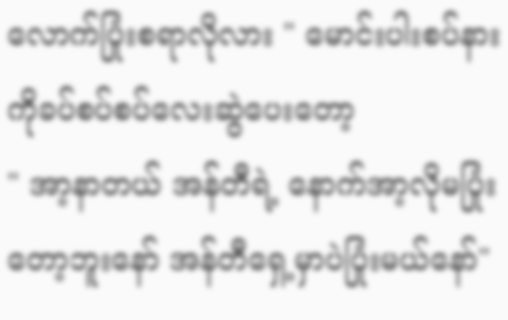လောက်ပြုံးစရာလိုလား " မောင်းပါးစပ်နားကိုခပ်စပ်စပ်လေးဆွဲပေးတော့
" အာ့နာတယ် အန်တီရဲ့ နောက်အာ့လိုမပြုံးတော့ဘူးနော် အန်တီရှေ့မှာပဲပြုံးမယ်နော်"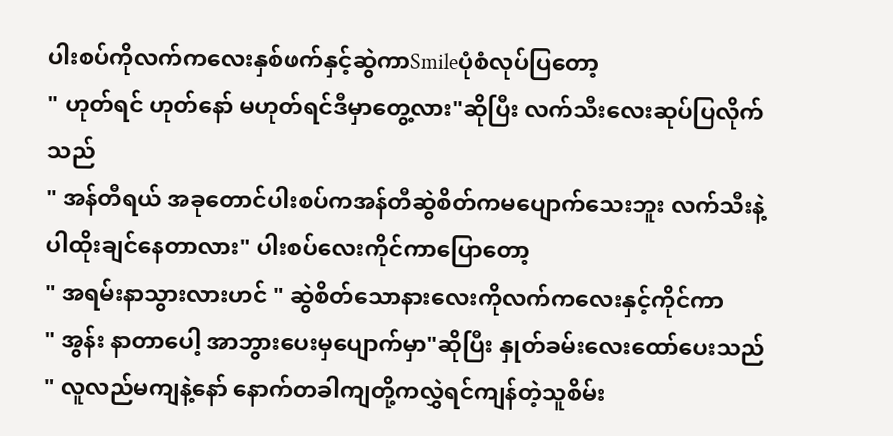ပါးစပ်ကိုလက်ကလေးနှစ်ဖက်နှင့်ဆွဲကာSmileပုံစံလုပ်ပြတော့
" ဟုတ်ရင် ဟုတ်နော် မဟုတ်ရင်ဒီမှာတွေ့လား"ဆိုပြီး လက်သီးလေးဆုပ်ပြလိုက်သည်
" အန်တီရယ် အခုတောင်ပါးစပ်ကအန်တီဆွဲစိတ်ကမပျောက်သေးဘူး လက်သီးနဲ့ပါထိုးချင်နေတာလား" ပါးစပ်လေးကိုင်ကာပြောတော့
" အရမ်းနာသွားလားဟင် " ဆွဲစိတ်သောနားလေးကိုလက်ကလေးနှင့်ကိုင်ကာ
" အွန်း နာတာပေါ့ အာဘွားပေးမှပျောက်မှာ"ဆိုပြီး နှုတ်ခမ်းလေးထော်ပေးသည်
" လူလည်မကျနဲ့နော် နောက်တခါကျတို့ကလွှဲရင်ကျန်တဲ့သူစိမ်း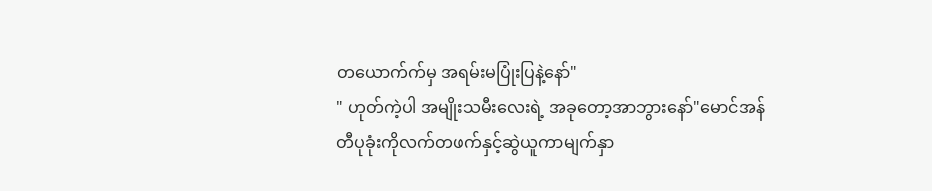တယောက်က်မှ အရမ်းမပြုံးပြနဲ့နော်"
" ဟုတ်ကဲ့ပါ အမျိုးသမီးလေးရဲ့ အခုတော့အာဘွားနော်"မောင်အန်တီပုခုံးကိုလက်တဖက်နှင့်ဆွဲယူကာမျက်နှာ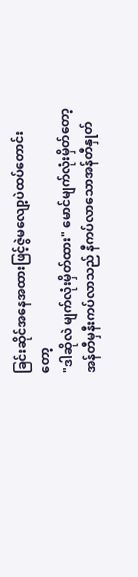ခြင်းဆိုင်အနေအထားဖြင့်ဇွဲမလျော့ပဲထပ်တောင်းတော့
"ဒါဆိုလဲ မျက်လုံးမှိတ်ထား" မောင်မျက်လုံးမှိတ်တော့ အန်တီမှနီးကပ်လာသည် နီကပ်လာသောအန်တီနှုတ်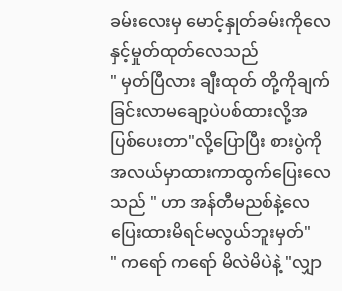ခမ်းလေးမှ မောင့်နှုတ်ခမ်းကိုလေနှင့်မှုတ်ထုတ်လေသည်
" မှတ်ပြီလား ချီးထုတ် တို့ကိုချက်ခြင်းလာမချော့ပဲပစ်ထားလို့အပြစ်ပေးတာ"လို့ပြောပြီး စားပွဲကိုအလယ်မှာထားကာထွက်ပြေးလေသည် " ဟာ အန်တီမညစ်နဲ့လေ ပြေးထားမိရင်မလွယ်ဘူးမှတ်"
" ကရော် ကရော် မိလဲမိပဲနဲ့ "လျှာ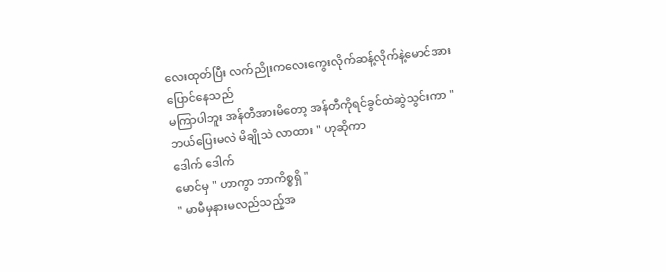လေးထုတ်ပြီး လက်ညိုးကလေးကွေးလိုက်ဆန့်လိုက်နဲ့မောင်အားပြောင်နေသည်
မကြာပါဘူး အန်တီအားမိတော့ အန်တီကိုရင်ခွင်ထဲဆွဲသွင်းကာ "ဘယ်ပြေးမလဲ မိချိုသဲ လာထား " ဟုဆိုကာ
ဒေါက် ဒေါက်
မောင်မှ " ဟာကွာ ဘာကိစ္စရှိ "
" မာမီမှနားမလည်သည့်အ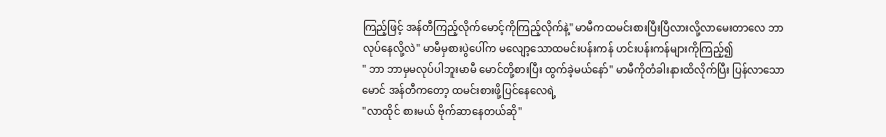ကြည့်ဖြင့် အန်တီကြည့်လိုက်မောင့်ကိုကြည့်လိုက်နဲ့" မာမီကထမင်းစားပြီးပြီလားလို့လာမေးတာလေ ဘာလုပ်နေလို့လဲ" မာမီမှစားပွဲပေါ်က မလျော့သောထမင်းပန်းကန် ဟင်းပန်းကန်များကိုကြည့်၍
" ဘာ ဘာမှမလုပ်ပါဘူးမာမီ မောင်တို့စားပြီး ထွက်ခဲ့မယ်နော်" မာမီကိုတံခါးနားထိလိုက်ပြီး ပြန်လာသောမောင် အန်တီကတော့ ထမင်းစားဖို့ပြင်နေလေရဲ့
"လာထိုင် စားမယ် ဗိုက်ဆာနေတယ်ဆို"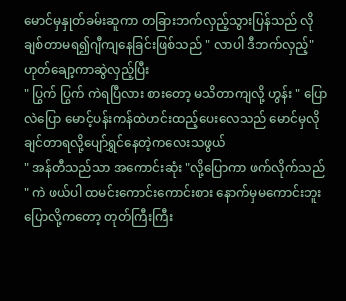မောင်မှနှုတ်ခမ်းဆူကာ တခြားဘက်လှည့်သွားပြန်သည် လိုချစ်တာမရ၍ဂျီကျနေခြင်းဖြစ်သည် " လာပါ ဒီဘက်လှည့်"ဟုတ်ချော့ကာဆွဲလှည့်ပြီး
" ပြွက် ပြွက် ကဲရပြီလား စားတော့ မသိတာကျလို့ ဟွန်း " ပြောလဲပြော မောင့်ပန်းကန်ထဲဟင်းထည့်ပေးလေသည် မောင်မှလိုချင်တာရလို့ပျော်ရွှင်နေတဲ့ကလေးသဖွယ်
" အန်တီသည်သာ အကောင်းဆုံး "လို့ပြောကာ ဖက်လိုက်သည်
" ကဲ ဖယ်ပါ ထမင်းကောင်းကောင်းစား နောက်မှမကောင်းဘူးပြောလို့ကတော့ တုတ်ကြီးကြီး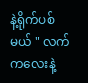နဲ့ရိုက်ပစ်မယ် " လက်ကလေးနဲ့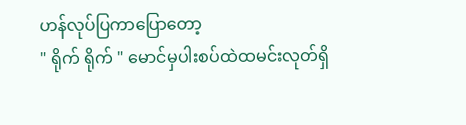ဟန်လုပ်ပြကာပြောတော့
" ရိုက် ရိုက် " မောင်မှပါးစပ်ထဲထမင်းလုတ်ရှိ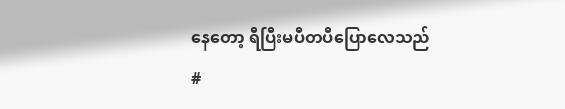နေတော့ ရီပြီးမပီတပီပြောလေသည်
#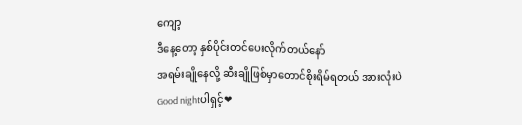ကျော့
ဒီနေ့တော့ နှစ်ပိုင်းတင်ပေးလိုက်တယ်နော်
အရမ်းချိုနေလို့ ဆီးချိုဖြစ်မှာတောင်စိုးရိမ်ရတယ် အားလုံးပဲGood nightပါရှင့်❤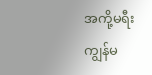အကို့မရီး ကျွန်မ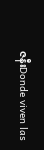ဇနီးDonde viven las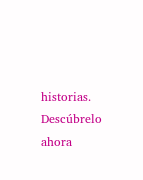historias. Descúbrelo ahora